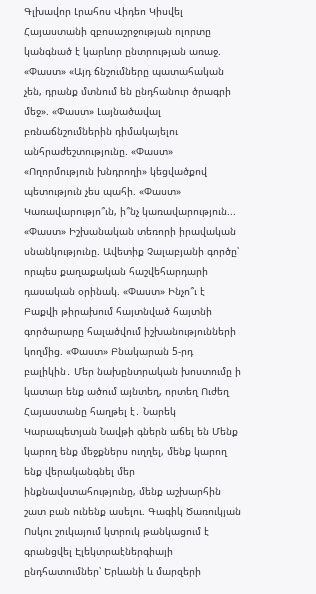Գլխավոր Լրահոս Վիդեո Կիսվել
Հայաստանի զբոսաշրջության ոլորտը կանգնած է կարևոր ընտրության առաջ. «Փաստ» «Այդ ճնշումները պատահական չեն, դրանք մտնում են ընդհանուր ծրագրի մեջ». «Փաստ» Լայնածավալ բռնաճնշումներին դիմակայելու անհրաժեշտությունը. «Փաստ» «Ողորմություն խնդրողի» կեցվածքով պետություն չես պահի. «Փաստ» Կառավարությո՞ւն, ի՞նչ կառավարություն... «Փաստ» Իշխանական տեռորի իրավական սնանկությունը. Ավետիք Չալաբյանի գործը՝ որպես քաղաքական հաշվեհարդարի դասական օրինակ. «Փաստ» Ինչո՞ւ է Բաքվի թիրախում հայտնված հայտնի գործարարը հալածվում իշխանությունների կողմից. «Փաստ» Բնակարան 5-րդ բալիկին․ Մեր նախընտրական խոստումը ի կատար ենք ածում այնտեղ, որտեղ Ուժեղ Հայաստանը հաղթել է․ Նարեկ Կարապետյան Նավթի գներն աճել են Մենք կարող ենք մեջքներս ուղղել, մենք կարող ենք վերականգնել մեր ինքնավստահությունը, մենք աշխարհին շատ բան ունենք ասելու. Գագիկ Ծառուկյան Ոսկու շուկայում կտրուկ թանկացում է գրանցվել Էլեկտրաէներգիայի ընդհատումներ՝ Երևանի և մարզերի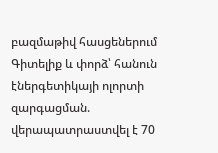բազմաթիվ հասցեներում
Գիտելիք և փորձ՝ հանուն էներգետիկայի ոլորտի զարգացման. վերապատրաստվել է 70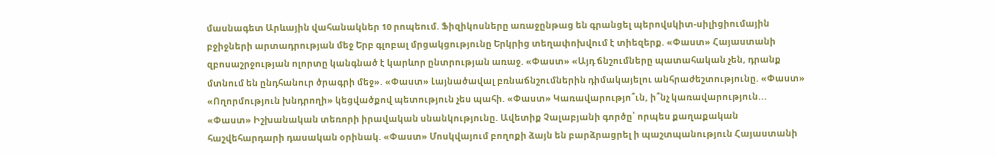մասնագետ Արևային վահանակներ 10 րոպեում. Ֆիզիկոսները առաջընթաց են գրանցել պերովսկիտ-սիլիցիումային բջիջների արտադրության մեջ Երբ գլոբալ մրցակցությունը Երկրից տեղափոխվում է տիեզերք. «Փաստ» Հայաստանի զբոսաշրջության ոլորտը կանգնած է կարևոր ընտրության առաջ. «Փաստ» «Այդ ճնշումները պատահական չեն, դրանք մտնում են ընդհանուր ծրագրի մեջ». «Փաստ» Լայնածավալ բռնաճնշումներին դիմակայելու անհրաժեշտությունը. «Փաստ» «Ողորմություն խնդրողի» կեցվածքով պետություն չես պահի. «Փաստ» Կառավարությո՞ւն, ի՞նչ կառավարություն... «Փաստ» Իշխանական տեռորի իրավական սնանկությունը. Ավետիք Չալաբյանի գործը՝ որպես քաղաքական հաշվեհարդարի դասական օրինակ. «Փաստ» Մոսկվայում բողոքի ձայն են բարձրացրել ի պաշտպանություն Հայաստանի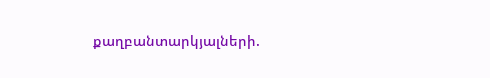քաղբանտարկյալների.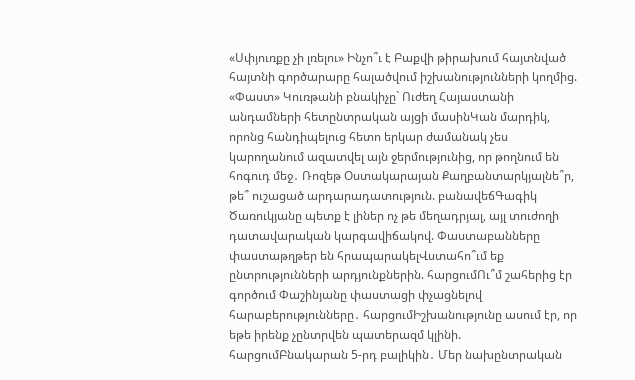«Սփյուռքը չի լռելու» Ինչո՞ւ է Բաքվի թիրախում հայտնված հայտնի գործարարը հալածվում իշխանությունների կողմից. «Փաստ» Կուռթանի բնակիչը` Ուժեղ Հայաստանի անդամների հետընտրական այցի մասինԿան մարդիկ, որոնց հանդիպելուց հետո երկար ժամանակ չես կարողանում ազատվել այն ջերմությունից, որ թողնում են հոգուդ մեջ․ Ռոզեթ Օստակարայան Քաղբանտարկյալնե՞ր, թե՞ ուշացած արդարադատություն. բանավեճԳագիկ Ծառուկյանը պետք է լիներ ոչ թե մեղադրյալ, այլ տուժողի դատավարական կարգավիճակով. Փաստաբանները փաստաթղթեր են հրապարակելՎստահո՞ւմ եք ընտրությունների արդյունքներին. հարցումՈւ՞մ շահերից էր գործում Փաշինյանը փաստացի փչացնելով հարաբերությունները․ հարցումԻշխանությունը ասում էր, որ եթե իրենք չընտրվեն պատերազմ կլինի. հարցումԲնակարան 5-րդ բալիկին․ Մեր նախընտրական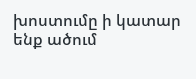խոստումը ի կատար ենք ածում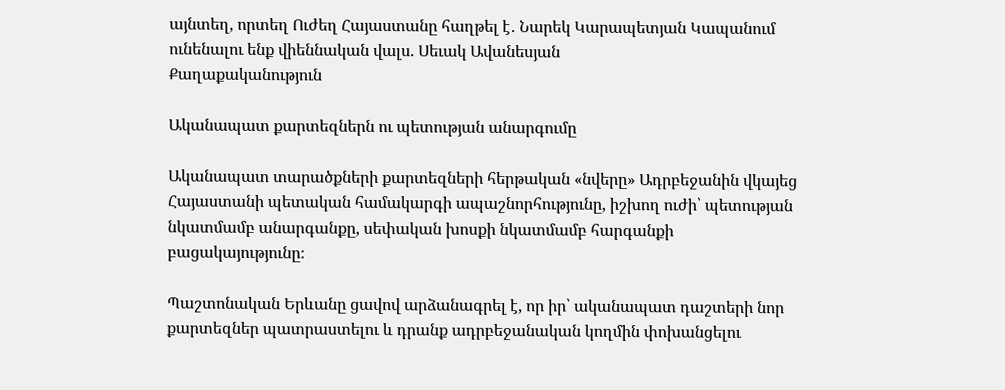այնտեղ, որտեղ Ուժեղ Հայաստանը հաղթել է․ Նարեկ Կարապետյան Կապանում ունենալու ենք վիեննական վալս. Սեւակ Ավանեսյան
Քաղաքականություն

Ականապատ քարտեզներն ու պետության անարգումը

Ականապատ տարածքների քարտեզների հերթական «նվերը» Ադրբեջանին վկայեց Հայաստանի պետական համակարգի ապաշնորհությունը, իշխող ուժի՝ պետության նկատմամբ անարգանքը, սեփական խոսքի նկատմամբ հարգանքի բացակայությունը։

Պաշտոնական Երևանը ցավով արձանագրել է, որ իր՝ ականապատ դաշտերի նոր քարտեզներ պատրաստելու և դրանք ադրբեջանական կողմին փոխանցելու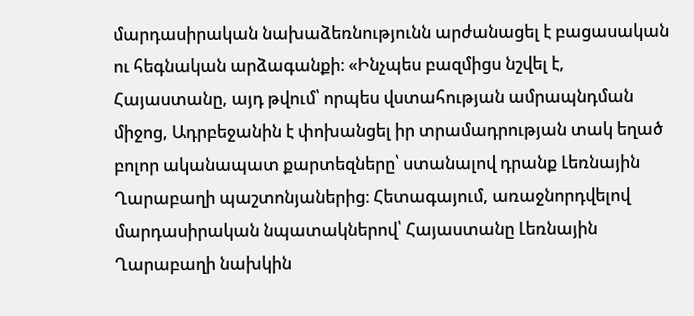մարդասիրական նախաձեռնությունն արժանացել է բացասական ու հեգնական արձագանքի։ «Ինչպես բազմիցս նշվել է, Հայաստանը, այդ թվում՝ որպես վստահության ամրապնդման միջոց, Ադրբեջանին է փոխանցել իր տրամադրության տակ եղած բոլոր ականապատ քարտեզները՝ ստանալով դրանք Լեռնային Ղարաբաղի պաշտոնյաներից։ Հետագայում, առաջնորդվելով մարդասիրական նպատակներով՝ Հայաստանը Լեռնային Ղարաբաղի նախկին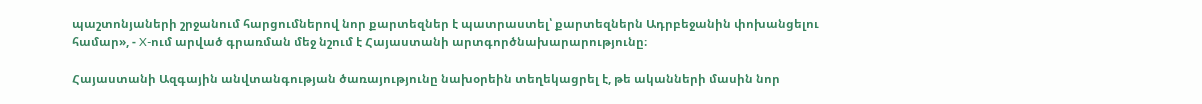պաշտոնյաների շրջանում հարցումներով նոր քարտեզներ է պատրաստել՝ քարտեզներն Ադրբեջանին փոխանցելու համար», - X-ում արված գրառման մեջ նշում է Հայաստանի արտգործնախարարությունը։

Հայաստանի Ազգային անվտանգության ծառայությունը նախօրեին տեղեկացրել է, թե ականների մասին նոր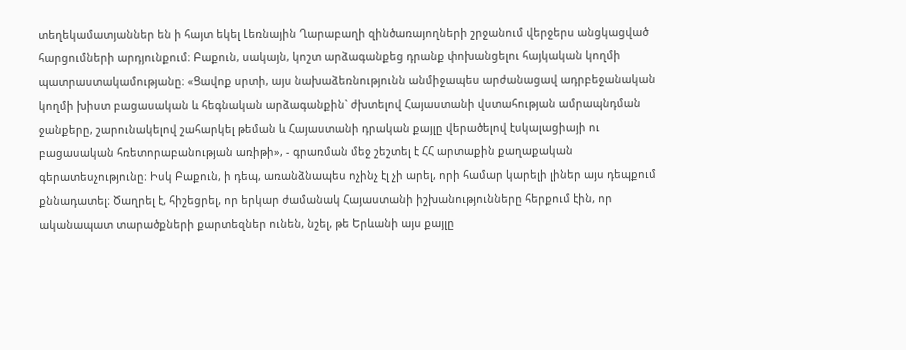տեղեկամատյաններ են ի հայտ եկել Լեռնային Ղարաբաղի զինծառայողների շրջանում վերջերս անցկացված հարցումների արդյունքում։ Բաքուն, սակայն, կոշտ արձագանքեց դրանք փոխանցելու հայկական կողմի պատրաստակամությանը։ «Ցավոք սրտի, այս նախաձեռնությունն անմիջապես արժանացավ ադրբեջանական կողմի խիստ բացասական և հեգնական արձագանքին` ժխտելով Հայաստանի վստահության ամրապնդման ջանքերը, շարունակելով շահարկել թեման և Հայաստանի դրական քայլը վերածելով էսկալացիայի ու բացասական հռետորաբանության առիթի», - գրառման մեջ շեշտել է ՀՀ արտաքին քաղաքական գերատեսչությունը։ Իսկ Բաքուն, ի դեպ, առանձնապես ոչինչ էլ չի արել, որի համար կարելի լիներ այս դեպքում քննադատել։ Ծաղրել է, հիշեցրել, որ երկար ժամանակ Հայաստանի իշխանությունները հերքում էին, որ ականապատ տարածքների քարտեզներ ունեն, նշել, թե Երևանի այս քայլը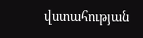վստահության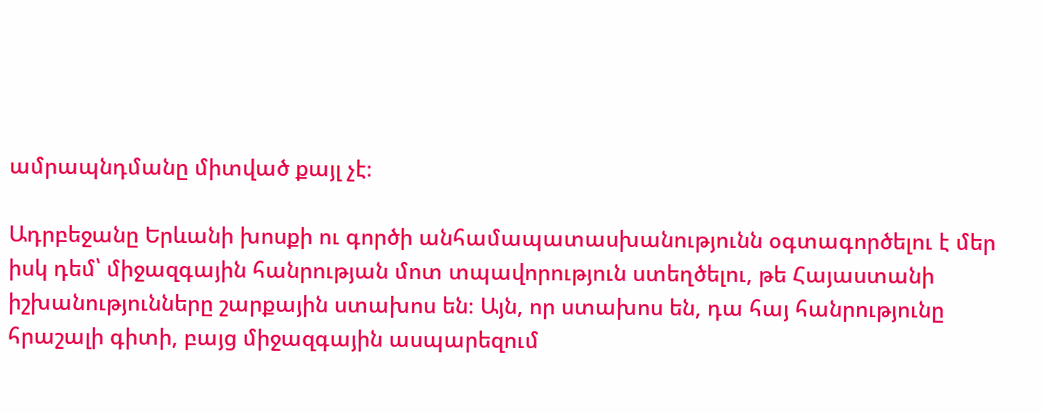ամրապնդմանը միտված քայլ չէ։

Ադրբեջանը Երևանի խոսքի ու գործի անհամապատասխանությունն օգտագործելու է մեր իսկ դեմ՝ միջազգային հանրության մոտ տպավորություն ստեղծելու, թե Հայաստանի իշխանությունները շարքային ստախոս են։ Այն, որ ստախոս են, դա հայ հանրությունը հրաշալի գիտի, բայց միջազգային ասպարեզում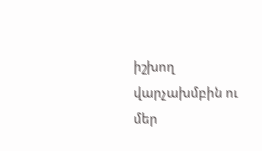իշխող վարչախմբին ու մեր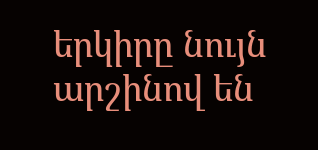երկիրը նույն արշինով են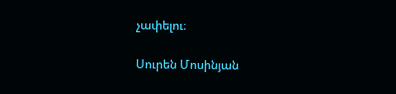չափելու։

Սուրեն Մոսինյան